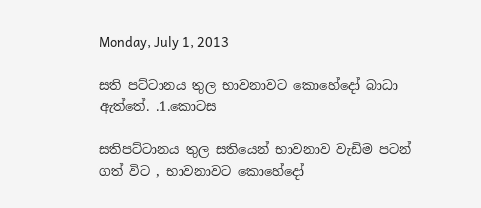Monday, July 1, 2013

සති පට්ටානය තුල භාවනාවට කොහේදෝ බාධා ඇත්තේ. .1.කොටස

සතිපට්ටානය තුල සතියෙන් භාවනාව වැඩිම පටන් ගත් විට , භාවනාවට කොහේදෝ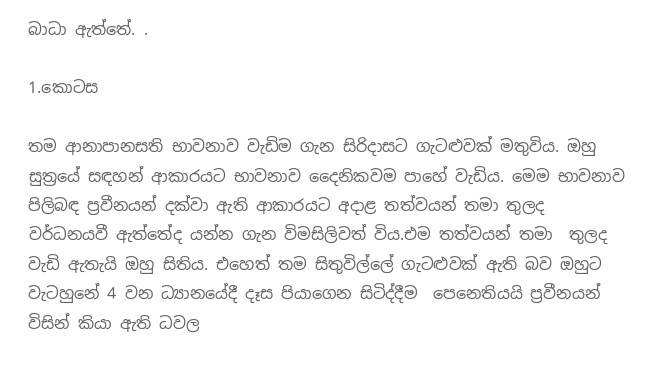බාධා ඇත්තේ. .

1.කොටස

තම ආනාපානසති භාවනාව වැඩිම ගැන සිරිදාසට ගැටළුවක් මතුවිය. ඔහු සුත්‍රයේ සඳහන් ආකාරයට භාවනාව දෛනිකවම පාහේ වැඩිය. මෙම භාවනාව පිලිබඳ ප්‍රවීනයන් දක්වා ඇති ආකාරයට අදාළ තත්වයන් තමා තුලද වර්ධනයවී ඇත්තේද යන්න ගැන විමසිලිවත් විය.එම තත්වයන් තමා  තුලද වැඩි ඇතැයි ඔහු සිතිය. එහෙත් තම සිතුවිල්ලේ ගැටළුවක් ඇති බව ඔහුට වැටහුනේ 4 වන ධ්‍යානයේදී දෑස පියාගෙන සිටිද්දීම  පෙනෙතියයි ප්‍රවීනයන් විසින් කියා ඇති ධවල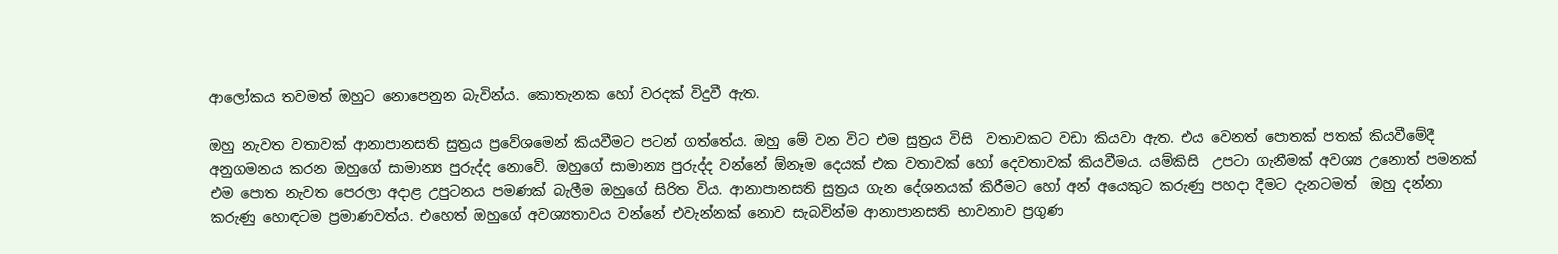ආලෝකය තවමත් ඔහුට නොපෙනුන බැවින්ය. කොතැනක හෝ වරදක් විදුවී ඇත.

ඔහු නැවත වතාවක් ආනාපානසති සුත්‍රය ප්‍රවේශමෙන් කියවීමට පටන් ගත්තේය. ඔහු මේ වන විට එම සුත්‍රය විසි  වතාවකට වඩා කියවා ඇත. එය වෙනත් පොතක් පතක් කියවීමේදී අනුගමනය කරන ඔහුගේ සාමාන්‍ය පුරුද්ද නොවේ. ඔහුගේ සාමාන්‍ය පුරුද්ද වන්නේ ඕනෑම දෙයක් එක වතාවක් හෝ දෙවතාවක් කියවීමය. යම්කිසි  උපටා ගැනීමක් අවශ්‍ය උනොත් පමනක් එම පොත නැවත පෙරලා අදාළ උපුටනය පමණක් බැලීම ඔහුගේ සිරිත විය. ආනාපානසති සුත්‍රය ගැන දේශනයක් කිරීමට හෝ අන් අයෙකුට කරුණු පහදා දීමට දැනටමත්  ඔහු දන්නා කරුණු හොඳටම ප්‍රමාණවත්ය. එහෙත් ඔහුගේ අවශ්‍යතාවය වන්නේ එවැන්නක් නොව සැබවින්ම ආනාපානසති භාවනාව ප්‍රගුණ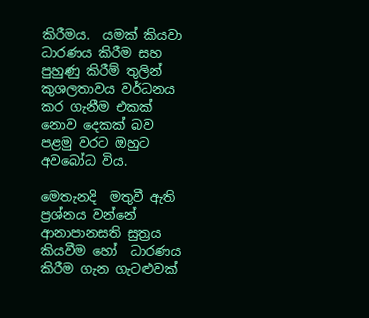කිරීමය.  යමක් කියවා ධාරණය කිරීම සහ පුහුණු කිරීම් තුලින් කුශලතාවය වර්ධනය කර ගැනීම එකක් නොව දෙකක් බව පළමු වරට ඔහුට අවබෝධ විය.

මෙතැනදි  මතුවී ඇති  ප්‍රශ්නය වන්නේ ආනාපානසති සුත්‍රය කියවීම හෝ  ධාරණය කිරීම ගැන ගැටළුවක්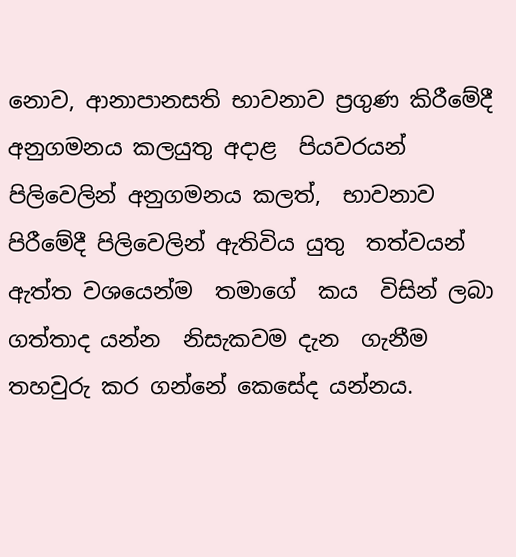නොව, ආනාපානසති භාවනාව ප්‍රගුණ කිරීමේදී අනුගමනය කලයුතු අදාළ  පියවරයන් පිලිවෙලින් අනුගමනය කලත්,  භාවනාව පිරීමේදී පිලිවෙලින් ඇතිවිය යුතු  තත්වයන් ඇත්ත වශයෙන්ම  තමාගේ  කය  විසින් ලබා  ගත්තාද යන්න  නිසැකවම දැන  ගැනීම තහවුරු කර ගන්නේ කෙසේද යන්නය.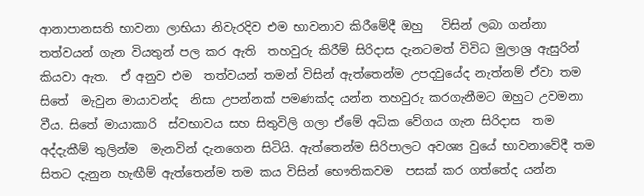ආනාපානසති භාවනා ලාභියා නිවැරදිව එම භාවනාව කිරීමේදී ඔහු   විසින් ලබා ගන්නා තත්වයන් ගැන වියතුන් පල කර ඇති  තහවුරු කිරීම් සිරිදාස දැනටමත් විවිධ මුලාශ්‍ර ඇසුරින්  කියවා ඇත.  ඒ අනුව එම  තත්වයන් තමන් විසින් ඇත්තෙන්ම උපදවුයේද නැත්නම් ඒවා තම සිතේ  මැවුන මායාවන්ද  නිසා උපන්නක් පමණක්ද යන්න තහවුරු කරගැනීමට ඔහුට උවමනා වීය. සිතේ මායාකාරි  ස්වභාවය සහ සිතුවිලි ගලා ඒමේ අධික වේගය ගැන සිරිදාස  තම අද්දැකීම් තුලින්ම  මැනවින් දැනගෙන සිටියි. ඇත්තෙන්ම සිරිපාලට අවශ්‍ය වුයේ භාවනාවේදී තම සිතට දැනුන හැඟීම් ඇත්තෙන්ම තම කය විසින් භෞතිකවම  පසක් කර ගත්තේද යන්න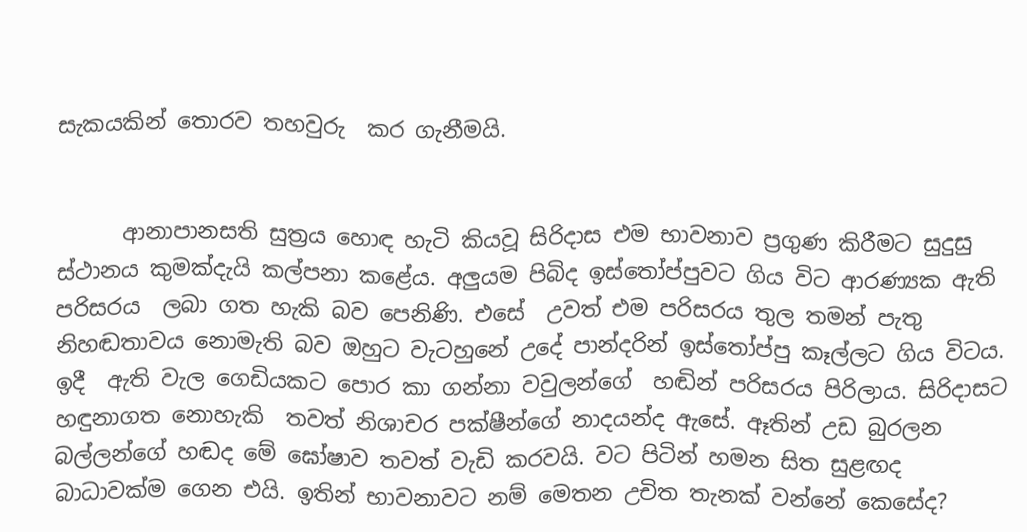සැකයකින් තොරව තහවුරු  කර ගැනීමයි.


      ආනාපානසති සුත්‍රය හොඳ හැටි කියවූ සිරිදාස එම භාවනාව ප්‍රගුණ කිරීමට සුදුසු ස්ථානය කුමක්දැයි කල්පනා කළේය. අලුයම පිබිද ඉස්තෝප්පුවට ගිය විට ආරණ්‍යක ඇති පරිසරය  ලබා ගත හැකි බව පෙනිණි. එසේ  උවත් එම පරිසරය තුල තමන් පැතු නිහඬතාවය නොමැති බව ඔහුට වැටහුනේ උදේ පාන්දරින් ඉස්තෝප්පු කෑල්ලට ගිය විටය. ඉදී  ඇති වැල ගෙඩියකට පොර කා ගන්නා වවුලන්ගේ  හඬින් පරිසරය පිරිලාය. සිරිදාසට හඳුනාගත නොහැකි  තවත් නිශාචර පක්ෂීන්ගේ නාදයන්ද ඇසේ. ඈතින් උඩ බුරලන බල්ලන්ගේ හඬද මේ ඝෝෂාව තවත් වැඩි කරවයි. වට පිටින් හමන සිත සුළඟද බාධාවක්ම ගෙන එයි. ඉතින් භාවනාවට නම් මෙතන උචිත තැනක් වන්නේ කෙසේද?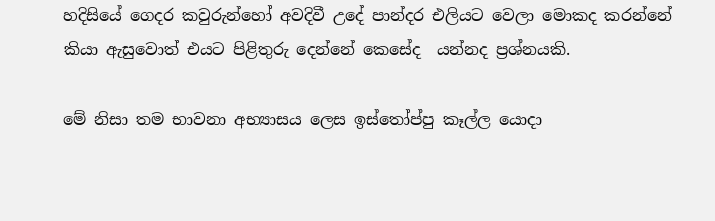හදිසියේ ගෙදර කවුරුන්හෝ අවදිවී උදේ පාන්දර එලියට වෙලා මොකද කරන්නේ කියා ඇසුවොත් එයට පිළිතුරු දෙන්නේ කෙසේද  යන්නද ප්‍රශ්නයකි.

මේ නිසා තම භාවනා අභ්‍යාසය ලෙස ඉස්තෝප්පු කෑල්ල යොදා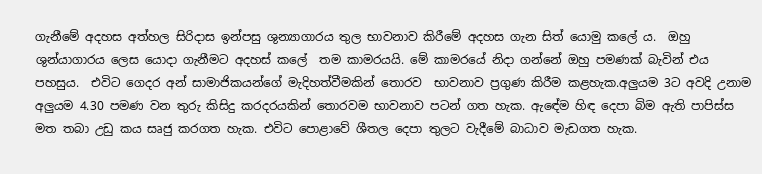ගැනීමේ අදහස අත්හල සිරිදාස ඉන්පසු ශුන්‍යාගාරය තුල භාවනාව කිරීමේ අදහස ගැන සිත් යොමු කලේ ය.  ඔහු       ශුන්යාගාරය ලෙස යොදා ගැනීමට අදහස් කලේ  තම කාමරයයි. මේ කාමරයේ නිදා ගන්නේ ඔහු පමණක් බැවින් එය පහසුය.  එවිට ගෙදර අන් සාමාජිකයන්ගේ මැදිහත්වීමකින් තොරව  භාවනාව ප්‍රගුණ කිරීම කළහැක.අලුයම 3ට අවදි උනාම අලුයම 4.30 පමණ වන තුරු කිසිදු කරදරයකින් තොරවම භාවනාව පටන් ගත හැක. ඇඳේම හිඳ දෙපා බිම ඇති පාපිස්ස මත තබා උඩු කය සෘජු කරගත හැක. එවිට පොළාවේ ශීතල දෙපා තුලට වැදීමේ බාධාව මැඩගත හැක.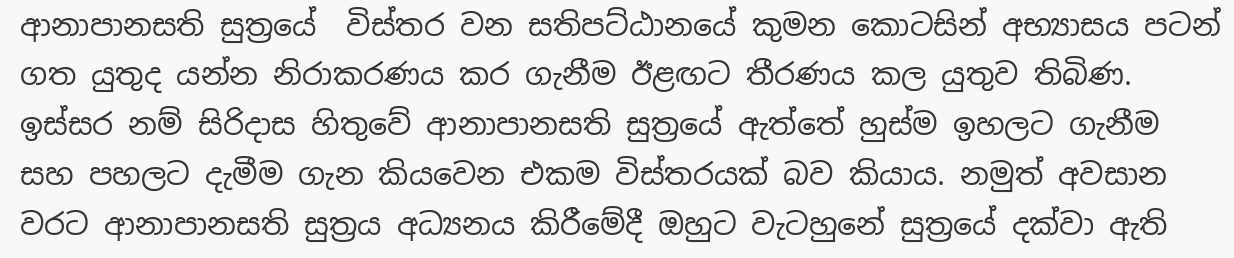ආනාපානසති සුත්‍රයේ  විස්තර වන සතිපට්ඨානයේ කුමන කොටසින් අභ්‍යාසය පටන් ගත යුතුද යන්න නිරාකරණය කර ගැනීම ඊළඟට තීරණය කල යුතුව තිබිණ. ඉස්සර නම් සිරිදාස හිතුවේ ආනාපානසති සුත්‍රයේ ඇත්තේ හුස්ම ඉහලට ගැනීම සහ පහලට දැමීම ගැන කියවෙන එකම විස්තරයක් බව කියාය. නමුත් අවසාන වරට ආනාපානසති සුත්‍රය අධ්‍යනය කිරීමේදී ඔහුට වැටහුනේ සුත්‍රයේ දක්වා ඇති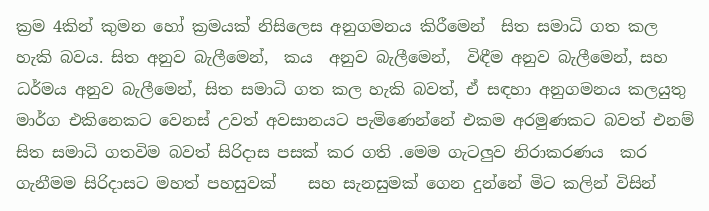ක්‍රම 4කින් කුමන හෝ ක්‍රමයක් නිසිලෙස අනුගමනය කිරීමෙන්  සිත සමාධි ගත කල හැකි බවය. සිත අනුව බැලීමෙන්,  කය  අනුව බැලීමෙන්,  විඳීම අනුව බැලීමෙන්, සහ  ධර්මය අනුව බැලීමෙන්, සිත සමාධි ගත කල හැකි බවත්, ඒ සඳහා අනුගමනය කලයුතු මාර්ග එකිනෙකට වෙනස් උවත් අවසානයට පැමිණෙන්නේ එකම අරමුණකට බවත් එනම් සිත සමාධි ගතවිම බවත් සිරිදාස පසක් කර ගති .මෙම ගැටලුව නිරාකරණය  කර ගැනීමම සිරිදාසට මහත් පහසුවක්    සහ සැනසුමක් ගෙන දුන්නේ මිට කලින් විසින්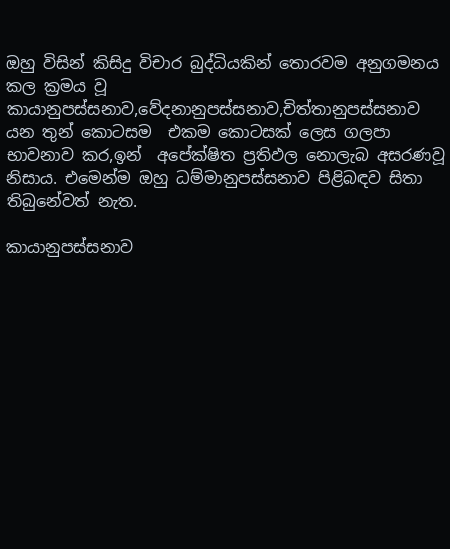ඔහු විසින් කිසිදු විචාර බුද්ධියකින් තොරවම අනුගමනය කල ක්‍රමය වූ   කායානුපස්සනාව,වේදනානුපස්සනාව,චිත්තානුපස්සනාව යන තුන් කොටසම  එකම කොටසක් ලෙස ගලපා භාවනාව කර,ඉන්  අපේක්ෂිත ප්‍රතිඵල නොලැබ අසරණවූ නිසාය. එමෙන්ම ඔහු ධම්මානුපස්සනාව පිළිබඳව සිතා තිබුනේවත් නැත.

කායානුපස්සනාව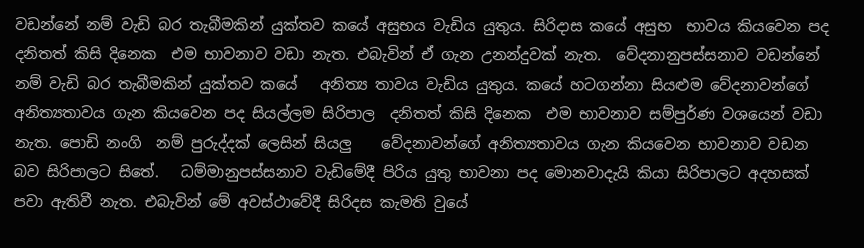වඩන්නේ නම් වැඩි බර තැබීමකින් යුක්තව කයේ අසුභය වැඩිය යුතුය. සිරිදාස කයේ අසුභ  භාවය කියවෙන පද දනිතත් කිසි දිනෙක  එම භාවනාව වඩා නැත. එබැවින් ඒ ගැන උනන්දුවක් නැත.  වේදනානුපස්සනාව වඩන්නේ නම් වැඩි බර තැබීමකින් යුක්තව කයේ   අනිත්‍ය තාවය වැඩිය යුතුය. කයේ හටගන්නා සියළුම වේදනාවන්ගේ අනිත්‍යතාවය ගැන කියවෙන පද සියල්ලම සිරිපාල  දනිතත් කිසි දිනෙක  එම භාවනාව සම්පුර්ණ වශයෙන් වඩා නැත. පොඩි නංගි  නම් පුරුද්දක් ලෙසින් සියලු    වේදනාවන්ගේ අනිත්‍යතාවය ගැන කියවෙන භාවනාව වඩන බව සිරිපාලට සිතේ.   ධම්මානුපස්සනාව වැඩිමේදී පිරිය යුතු භාවනා පද මොනවාදැයි කියා සිරිපාලට අදහසක් පවා ඇතිවී නැත. එබැවින් මේ අවස්ථාවේදී සිරිදස කැමති වුයේ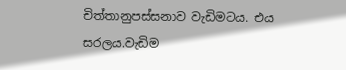චිත්තානුපස්සනාව වැඩිමටය. එය සරලය.වැඩිම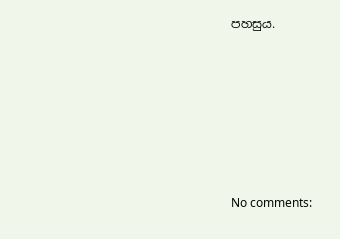පහසුය.







No comments: